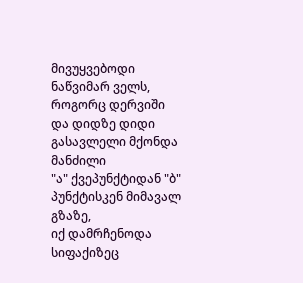მივუყვებოდი ნაწვიმარ ველს, როგორც დერვიში
და დიდზე დიდი გასავლელი მქონდა მანძილი
"ა" ქვეპუნქტიდან "ბ" პუნქტისკენ მიმავალ გზაზე,
იქ დამრჩენოდა სიფაქიზეც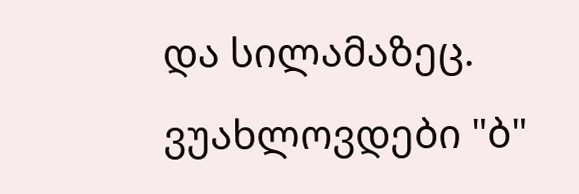და სილამაზეც.
ვუახლოვდები "ბ"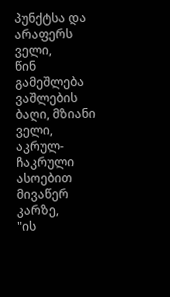პუნქტსა და არაფერს ველი,
წინ გამეშლება ვაშლების ბაღი, მზიანი ველი,
აკრულ-ჩაკრული ასოებით მივაწერ კარზე,
"ის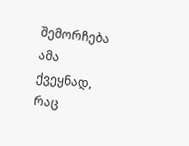შემორჩება ამა ქვეყნად, რაც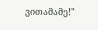ვითამამე!"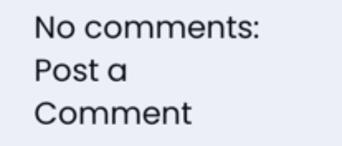No comments:
Post a Comment